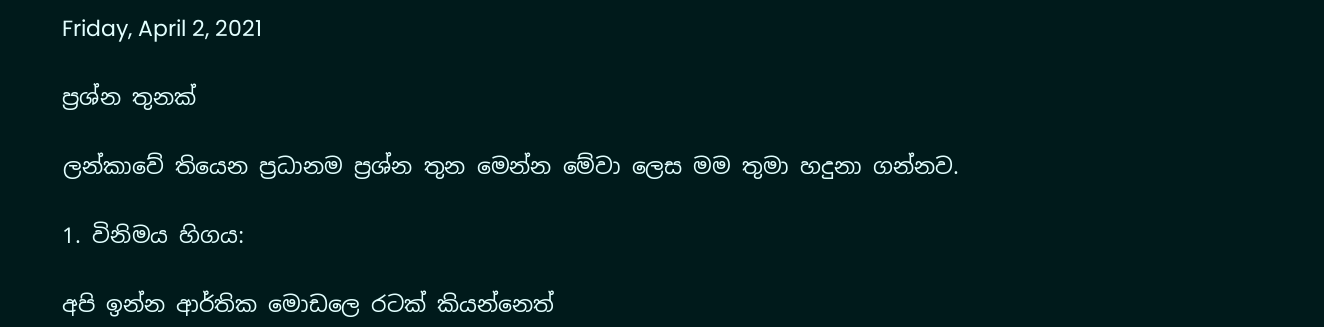Friday, April 2, 2021

ප්‍රශ්න තුනක්

ලන්කාවේ තියෙන ප්‍රධානම ප්‍රශ්න තුන මෙන්න මේවා ලෙස මම තුමා හදුනා ගන්නව.

1. විනිමය හිගය:

අපි ඉන්න ආර්තික මොඩලෙ රටක් කියන්නෙත්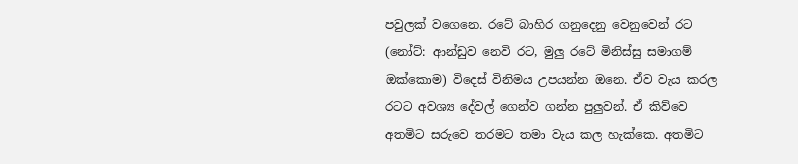පවුලක් වගෙනෙ. රටේ බාහිර ගනුදෙනු වෙනුවෙන් රට (නෝට්: ආන්ඩුව නෙවි රට, මුලු රටේ මිනිස්සු සමාගම් ඔක්කොම) විදෙස් විනිමය උපයන්න ඔනෙ. ඒව වැය කරල රටට අවශ්‍ය දේවල් ගෙන්ව ගන්න පුලුවන්. ඒ කිව්වෙ අතමිට සරුවෙ තරමට තමා වැය කල හැක්කෙ. අතමිට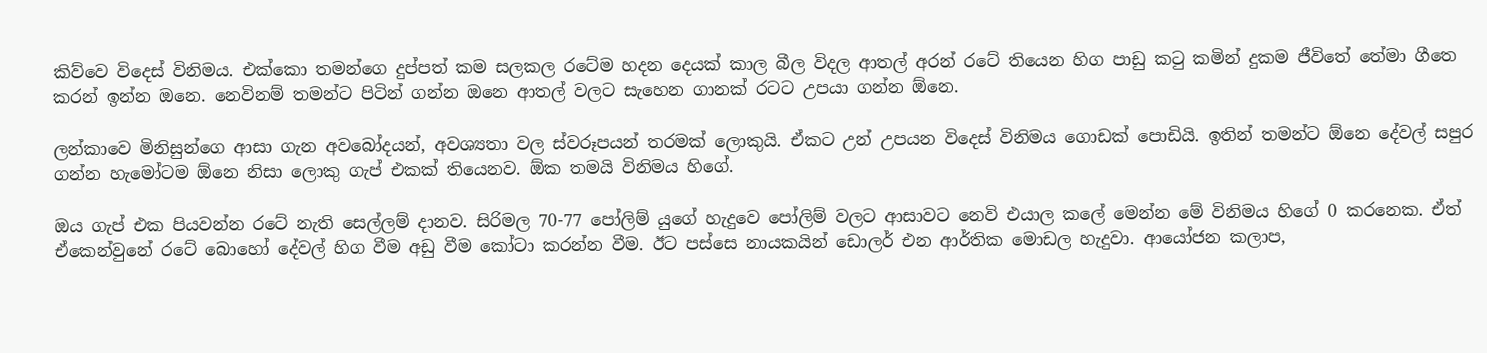කිව්වෙ විදෙස් විනිමය. එක්කො තමන්ගෙ දුප්පත් කම සලකල රටේම හදන දෙයක් කාල බීල විදල ආතල් අරන් රටේ තියෙන හිග පාඩු කටු කමින් දුකම ජීවිතේ තේමා ගීතෙ කරන් ඉන්න ඔනෙ. නෙවිනම් තමන්ට පිටින් ගන්න ඔනෙ ආතල් වලට සැහෙන ගානක් රටට උපයා ගන්න ඕනෙ.

ලන්කාවෙ මිනිසුන්ගෙ ආසා ගැන අවබෝදයන්, අවශ්‍යතා වල ස්වරූපයන් තරමක් ලොකුයි. ඒකට උන් උපයන විදෙස් විනිමය ගොඩක් පොඩියි. ඉතින් තමන්ට ඕනෙ දේවල් සපුර ගන්න හැමෝටම ඕනෙ නිසා ලොකු ගැප් එකක් තියෙනව. ඕක තමයි විනිමය හිගේ.

ඔය ගැප් එක පියවන්න රටේ නැති සෙල්ලම් දානව. සිරිමල 70-77 පෝලිම් යුගේ හැදුවෙ පෝලිම් වලට ආසාවට නෙවි එයාල කලේ මෙන්න මේ විනිමය හිගේ 0 කරනෙක. ඒත් ඒකෙන්වුනේ රටේ බොහෝ දේවල් හිග වීම අඩු වීම කෝටා කරන්න වීම. ඊට පස්සෙ නායකයින් ඩොලර් එන ආර්තික මොඩල හැදුවා. ආයෝජන කලාප,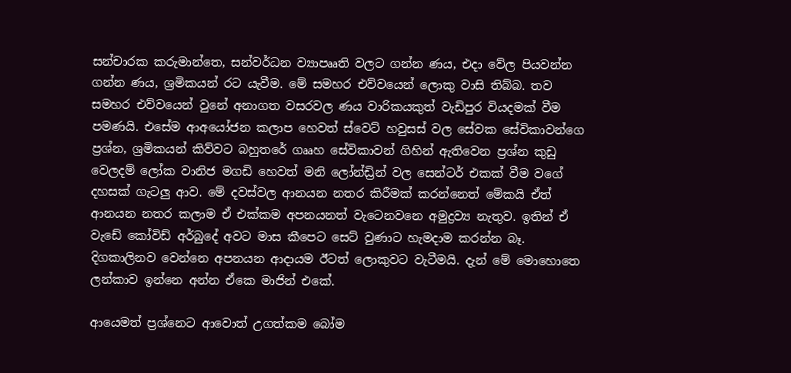සන්චාරක කරුමාන්තෙ, සන්වර්ධන ව්‍යාපෲති වලට ගන්න ණය, එදා වේල පියවන්න ගන්න ණය, ශ්‍රමිකයන් රට යැවීම. මේ සමහර එව්වයෙන් ලොකු වාසි තිබ්බ. තව සමහර එව්වයෙන් වුනේ අනාගත වසරවල ණය වාරිකයකුත් වැඩිපුර වියදමක් වීම පමණයි. එසේම ආඅයෝජන කලාප හෙවත් ස්වෙට් හවුසස් වල සේවක සේවිකාවන්ගෙ ප්‍රශ්න, ශ්‍රමිකයන් කිව්වට බහුතරේ ගෲහ සේවිකාවන් ගිහින් ඇතිවෙන ප්‍රශ්න කුඩු වෙලදම් ලෝක වානිජ මගඩි හෙවත් මනි ලෝන්ඩ්‍රින් වල සෙන්ටර් එකක් වීම වගේ දහසක් ගැටලු ආව. මේ දවස්වල ආනයන නතර කිරීමක් කරන්නෙත් මේකයි ඒත් ආනයන නතර කලාම ඒ එක්කම අපනයනත් වැටෙනවනෙ අමුද්‍රව්‍ය නැතුව. ඉතින් ඒ වැඩේ කෝවිඩ් අර්බුදේ අවට මාස කීපෙට සෙට් වුණාට හැමදාම කරන්න බෑ. දිගකාලිනව වෙන්නෙ අපනයන ආදායම ඊටත් ලොකුවට වැටීමයි. දැන් මේ මොහොතෙ ලන්කාව ඉන්නෙ අන්න ඒකෙ මාජින් එකේ.

ආයෙමත් ප්‍රශ්නෙට ආවොත් උගත්කම බෝම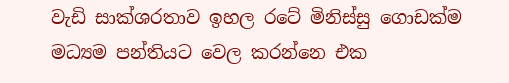වැඩි සාක්ශරතාව ඉහල රටේ මිනිස්සු ගොඩක්ම මධ්‍යම පන්තියට වෙල කරන්නෙ එක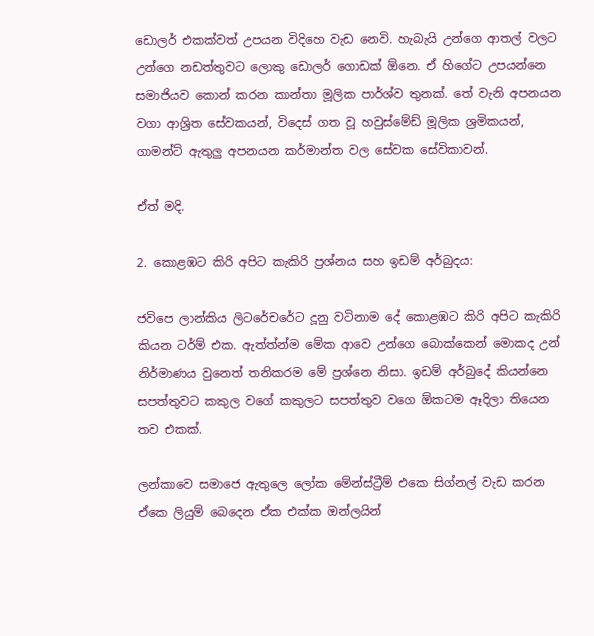ඩොලර් එකක්වත් උපයන විදිහෙ වැඩ නෙවි. හැබැයි උන්ගෙ ආතල් වලට උන්ගෙ නඩත්තුවට ලොකු ඩොලර් ගොඩක් ඕනෙ. ඒ හිගේට උපයන්නෙ සමාජියව කොන් කරන කාන්තා මූලික පාර්ශ්ව තුනක්. තේ වැනි අපනයන වගා ආශ්‍රිත සේවකයන්, විදෙස් ගත වූ හවුස්මේඩ් මූලික ශ්‍රමිකයන්, ගාමන්ට් ඇතුලු අපනයන කර්මාන්ත වල සේවක සේවිකාවන්.

ඒත් මදි.

2. කොළඹට කිරි අපිට කැකිරි ප්‍රශ්නය සහ ඉඩම් අර්බුදය:

ජවිපෙ ලාන්කිය ලිටරේචරේට දූනු වටිනාම දේ කොළඹට කිරි අපිට කැකිරි කියන ටර්ම් එක. ඇත්ත්න්ම මේක ආවෙ උන්ගෙ බොක්කෙන් මොකද උන් නිර්මාණය වුනෙත් තනිකරම මේ ප්‍රශ්නෙ නිසා. ඉඩම් අර්බුදේ කියන්නෙ සපත්තුවට කකුල වගේ කකුලට සපත්තුව වගෙ ඕකටම ඈදිලා තියෙන තව එකක්.

ලන්කාවෙ සමාජෙ ඇතුලෙ ලෝක මේන්ස්ට්‍රීම් එකෙ සිග්නල් වැඩ කරන ඒකෙ ලියුම් බෙදෙන ඒක එක්ක ඔන්ලයින්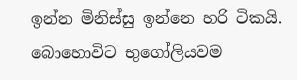ඉන්න මිනිස්සු ඉන්නෙ හරි ටිකයි. බොහොවිට භුගෝලියවම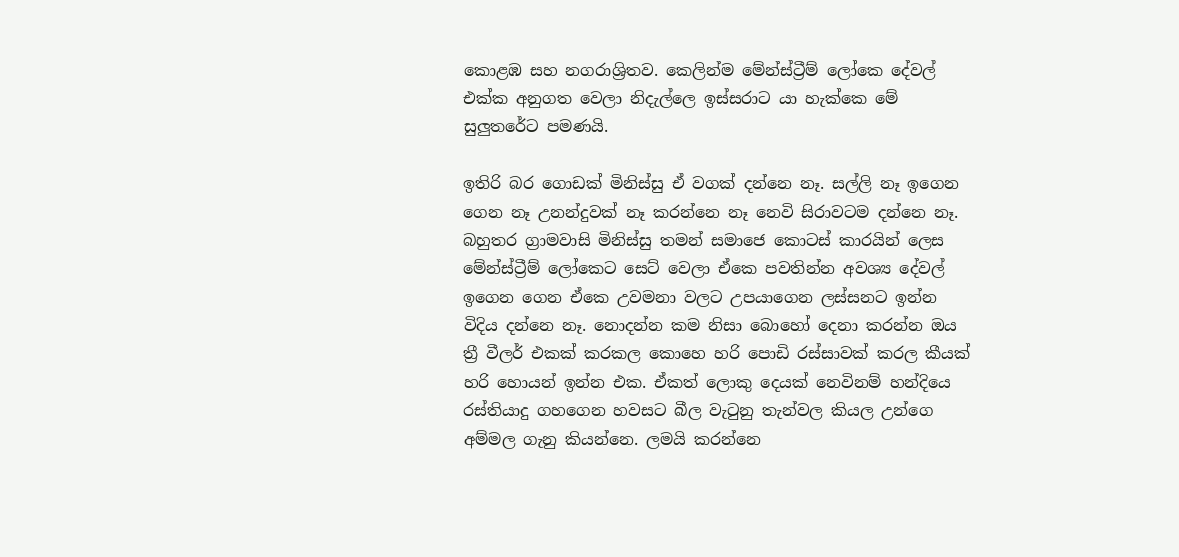කොළඹ සහ නගරාශ්‍රිතව. කෙලින්ම මේන්ස්ට්‍රීම් ලෝකෙ දේවල් එක්ක අනුගත වෙලා නිදැල්ලෙ ඉස්සරාට යා හැක්කෙ මේ සුලුතරේට පමණයි.

ඉතිරි බර ගොඩක් මිනිස්සු ඒ වගක් දන්නෙ නෑ. සල්ලි නෑ ඉගෙන ගෙන නෑ උනන්දුවක් නෑ කරන්නෙ නෑ නෙවි සිරාවටම දන්නෙ නෑ. බහුතර ග්‍රාමවාසි මිනිස්සු තමන් සමාජෙ කොටස් කාරයින් ලෙස මේන්ස්ට්‍රීම් ලෝකෙට සෙට් වෙලා ඒකෙ පවතින්න අවශ්‍ය දේවල් ඉගෙන ගෙන ඒකෙ උවමනා වලට උපයාගෙන ලස්සනට ඉන්න විදිය දන්නෙ නෑ. නොදන්න කම නිසා බොහෝ දෙනා කරන්න ඔය ත්‍රී වීලර් එකක් කරකල කොහෙ හරි පොඩි රස්සාවක් කරල කීයක් හරි හොයන් ඉන්න එක. ඒකත් ලොකු දෙයක් නෙවිනම් හන්දියෙ රස්තියාදු ගහගෙන හවසට බීල වැටුනු තැන්වල කියල උන්ගෙ අම්මල ගැනු කියන්නෙ. ලමයි කරන්නෙ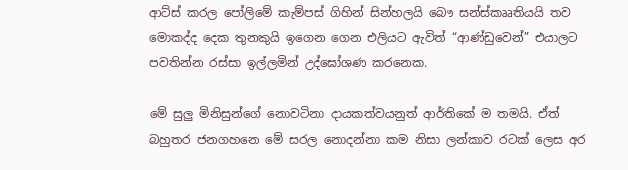ආට්ස් කරල පෝලිමේ කැම්පස් ගිහින් සින්හලයි බෞ සන්ස්කෲතියයි තව මොකද්ද දෙක තුනකුයි ඉගෙන ගෙන එලියට ඇවිත් “ආණ්ඩුවෙන්” එයාලට පවතින්න රස්සා ඉල්ලමින් උද්ඝෝශණ කරනෙක.

මේ සුලු මිනිසුන්ගේ නොවටිනා දායකත්වයනුත් ආර්තිකේ ම තමයි. ඒත් බහුතර ජනගහනෙ මේ සරල නොදන්නා කම නිසා ලන්කාව රටක් ලෙස අර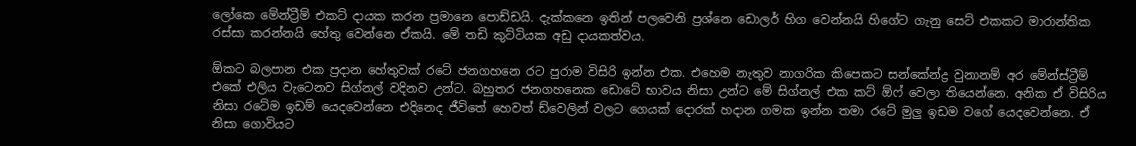ලෝකෙ මේන්ට්‍රීම් එකට් දායක කරන ප්‍රමානෙ පොඩ්ඩයි. දැක්කනෙ ඉතින් පලවෙනි ප්‍රශ්නෙ ඩොලර් හිග වෙන්නයි හිගේට ගැනු සෙට් එකකට මාරාන්තික රස්සා කරන්නයි හේතු වෙන්නෙ ඒකයි. මේ තඩි කුට්ටියක අඩු දායකත්වය.

ඕකට බලපාන එක ප්‍රදාන හේතුවක් රටේ ජනගහනෙ රට පුරාම විසිරි ඉන්න එක. එහෙම නැතුව නාගරික කිපෙකට සන්කේන්ද්‍ර වුනානම් අර මේන්ස්ට්‍රීම් එකේ එලිය වැටෙනව සිග්නල් වදිනව උන්ට. බහුතර ජනගහනෙක ඩොටේ භාවය නිසා උන්ට මේ සිග්නල් එක කට් ඕෆ් වෙලා තියෙන්නෙ. අනික ඒ විසිරිය නිසා රටේම ඉඩම් යෙදවෙන්නෙ එදිනෙද ජීවිතේ හෙවත් ඩ්වෙලින් වලට ගෙයක් දොරක් හදාන ගමක ඉන්න තමා රටේ මුලු ඉඩම වගේ යෙදවෙන්නෙ. ඒ නිසා ගොවියට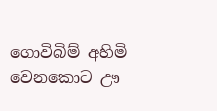ගොවිබිම් අහිමි වෙනකොට ඌ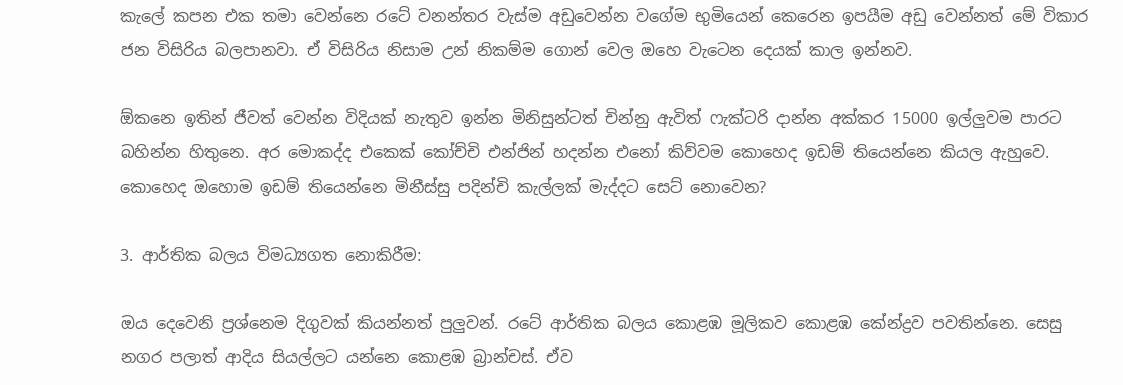කැලේ කපන එක තමා වෙන්නෙ රටේ වනන්තර වැස්ම අඩුවෙන්න වගේම භුමියෙන් කෙරෙන ඉපයීම අඩු වෙන්නත් මේ විකාර ජන විසිරිය බලපානවා. ඒ විසිරිය නිසාම උන් නිකම්ම ගොන් වෙල ඔහෙ වැටෙන දෙයක් කාල ඉන්නව.

ඕකනෙ ඉතින් ජීවත් වෙන්න විදියක් නැතුව ඉන්න මිනිසුන්ටත් චින්නු ඇවිත් ෆැක්ටරි දාන්න අක්කර 15000 ඉල්ලුවම පාරට බහින්න හිතුනෙ. අර මොකද්ද එකෙක් කෝච්චි එන්ජින් හදන්න එනෝ කිව්වම කොහෙද ඉඩම් තියෙන්නෙ කියල ඇහුවෙ. කොහෙද ඔහොම ඉඩම් තියෙන්නෙ මිනීස්සු පදින්චි කැල්ලක් මැද්දට සෙට් නොවෙන?

3. ආර්තික බලය විමධ්‍යගත නොකිරීම:

ඔය දෙවෙනි ප්‍රශ්නෙම දිගුවක් කියන්නත් පුලුවන්. රටේ ආර්තික බලය කොළඹ මූලිකව කොළඹ කේන්ද්‍රව පවතින්නෙ. සෙසු නගර පලාත් ආදිය සියල්ලට යන්නෙ කොළඹ බ්‍රාන්චස්. ඒව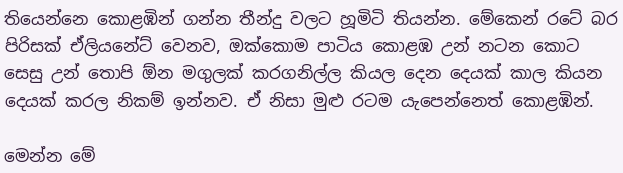තියෙන්නෙ කොළඹින් ගන්න තීන්දු වලට හූමිටි තියන්න. මේකෙන් රටේ බර පිරිසක් ඒලියනේට් වෙනව, ඔක්කොම පාටිය කොළඹ උන් නටන කොට සෙසු උන් තොපි ඕන මගුලක් කරගනිල්ල කියල දෙන දෙයක් කාල කියන දෙයක් කරල නිකම් ඉන්නව. ඒ නිසා මුළු රටම යැපෙන්නෙත් කොළඹින්.

මෙන්න මේ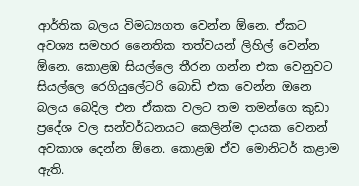ආර්තික බලය විමධ්‍යගත වෙන්න ඕනෙ. ඒකට අවශ්‍ය සමහර නෛතික තත්වයන් ලිහිල් වෙන්න ඕනෙ. කොළඹ සියල්ලෙ තීරන ගන්න එක වෙනුවට සියල්ලෙ රෙගියුලේටරි බොඩි එක වෙන්න ඔනෙ බලය බෙදිල එන ඒකක වලට තම තමන්ගෙ කුඩා ප්‍රදේශ වල සන්වර්ධනයට කෙලින්ම දායක වෙනන් අවකාශ දෙන්න ඕනෙ. කොළඹ ඒව මොනිටර් කළාම ඇති.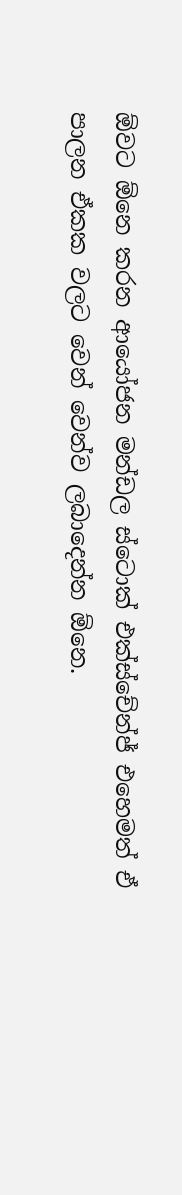ඕවට ඕනෙ කරන ආයෝජන මන්ඩල ස්ටොක් එක්ස්චේන්ජ් එහෙමත් ඒ පාලන ඒකක වලට වෙන් වෙන්ව ලබාදෙන්න ඕනෙ.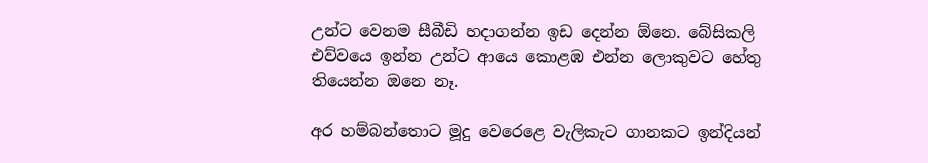උන්ට වෙනම සීබීඩි හදාගන්න ඉඩ දෙන්න ඕනෙ. බේසිකලි එව්වයෙ ඉන්න උන්ට ආයෙ කොළඹ එන්න ලොකුවට හේතු තියෙන්න ඔනෙ නෑ.

අර හම්බන්තොට මූදු වෙරෙළෙ වැලිකැට ගානකට ඉන්දියන්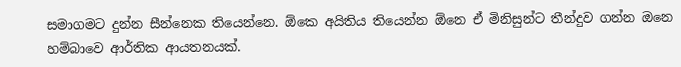සමාගමට දුන්න සීන්නෙක තියෙන්නෙ. ඕකෙ අයිතිය තියෙන්න ඕනෙ ඒ මිනිසුන්ට තීන්දුව ගන්න ඔනෙ හම්බාවෙ ආර්තික ආයතනයක්.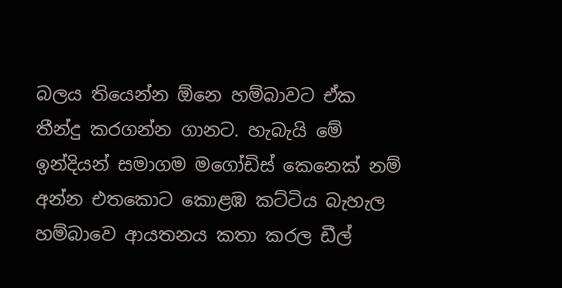බලය තියෙන්න ඕනෙ හම්බාවට ඒක තීන්දු කරගන්න ගානට. හැබැයි මේ ඉන්දියන් සමාගම මගෝඩිස් කෙනෙක් නම් අන්න එතකොට කොළඹ කට්ටිය බැහැල හම්බාවෙ ආයතනය කතා කරල ඩීල්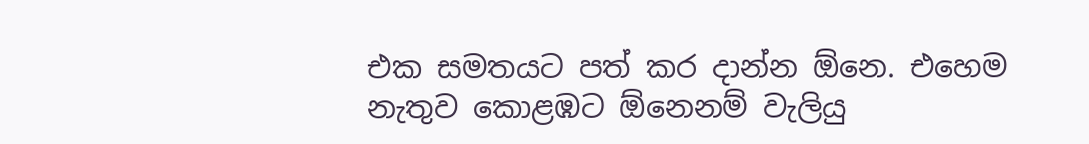එක සමතයට පත් කර දාන්න ඕනෙ. එහෙම නැතුව කොළඹට ඕනෙනම් වැලියු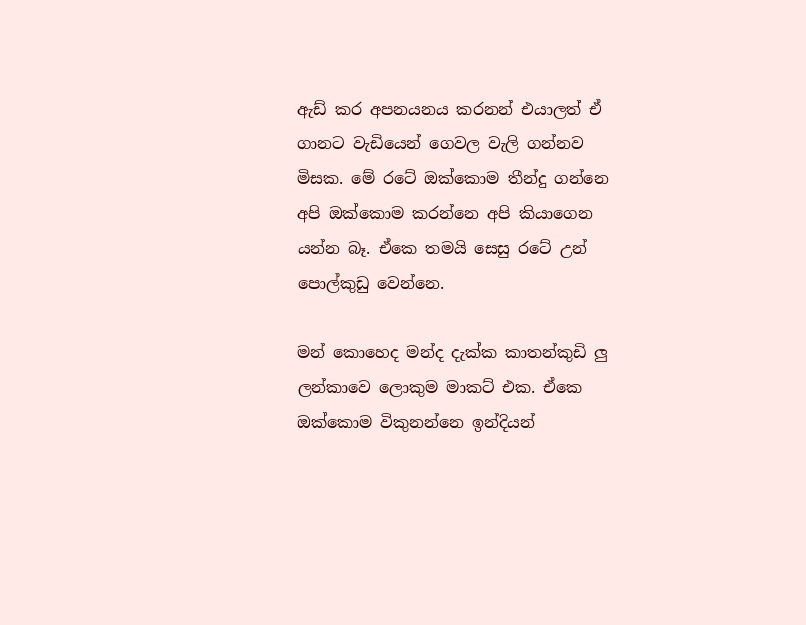ඇඩ් කර අපනයනය කරනන් එයාලත් ඒ ගානට වැඩියෙන් ගෙවල වැලි ගන්නව මිසක. මේ රටේ ඔක්කොම තීන්දු ගන්නෙ අපි ඔක්කොම කරන්නෙ අපි කියාගෙන යන්න බෑ. ඒකෙ තමයි සෙසු රටේ උන් පොල්කුඩු වෙන්නෙ.

මන් කොහෙද මන්ද දැක්ක කාතන්කුඩි ලු ලන්කාවෙ ලොකුම මාකට් එක. ඒකෙ ඔක්කොම විකුනන්නෙ ඉන්දියන්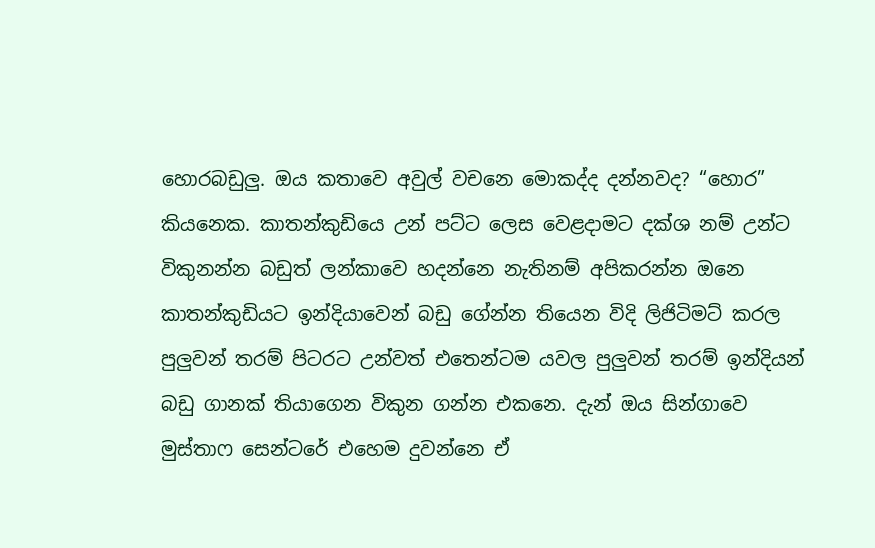හොරබඩුලු. ඔය කතාවෙ අවුල් වචනෙ මොකද්ද දන්නවද? “හොර” කියනෙක. කාතන්කුඩියෙ උන් පට්ට ලෙස වෙළදාමට දක්ශ නම් උන්ට විකුනන්න බඩුත් ලන්කාවෙ හදන්නෙ නැතිනම් අපිකරන්න ඔනෙ කාතන්කුඩියට ඉන්දියාවෙන් බඩු ගේන්න තියෙන විදි ලිජිටිමට් කරල පුලුවන් තරම් පිටරට උන්වත් එතෙන්ටම යවල පුලුවන් තරම් ඉන්දියන් බඩු ගානක් තියාගෙන විකුන ගන්න එකනෙ. දැන් ඔය සින්ගාවෙ මුස්තාෆ සෙන්ටරේ එහෙම දුවන්නෙ ඒ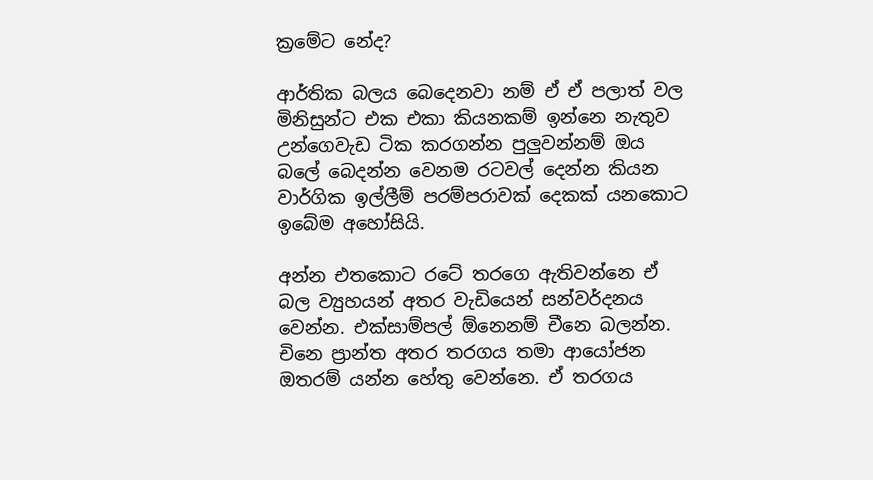ක්‍රමේට නේද?

ආර්තික බලය බෙදෙනවා නම් ඒ ඒ පලාත් වල මිනිසුන්ට එක එකා කියනකම් ඉන්නෙ නැතුව උන්ගෙවැඩ ටික කරගන්න පුලුවන්නම් ඔය බලේ බෙදන්න වෙනම රටවල් දෙන්න කියන වාර්ගික ඉල්ලීම් පරම්පරාවක් දෙකක් යනකොට ඉබේම අහෝසියි.

අන්න එතකොට රටේ තරගෙ ඇතිවන්නෙ ඒ බල ව්‍යුහයන් අතර වැඩියෙන් සන්වර්දනය වෙන්න. එක්සාම්පල් ඕනෙනම් චීනෙ බලන්න. චිනෙ ප්‍රාන්ත අතර තරගය තමා ආයෝජන ඔතරම් යන්න හේතු වෙන්නෙ. ඒ තරගය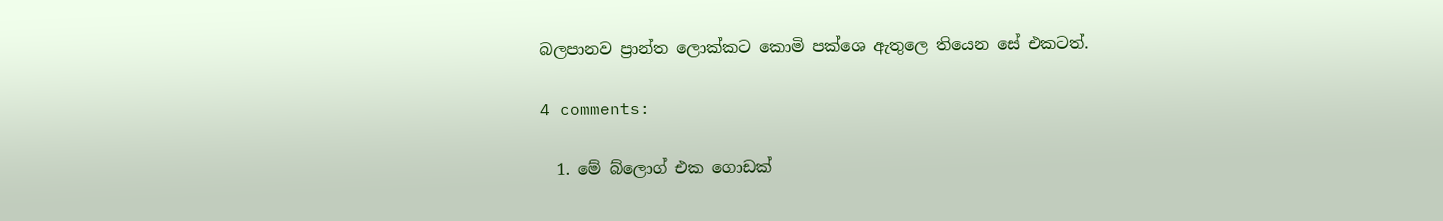බලපානව ප්‍රාන්ත ලොක්කට කොමි පක්ශෙ ඇතුලෙ තියෙන සේ එකටත්.

4 comments:

  1. මේ බ්ලොග් එක ගොඩක්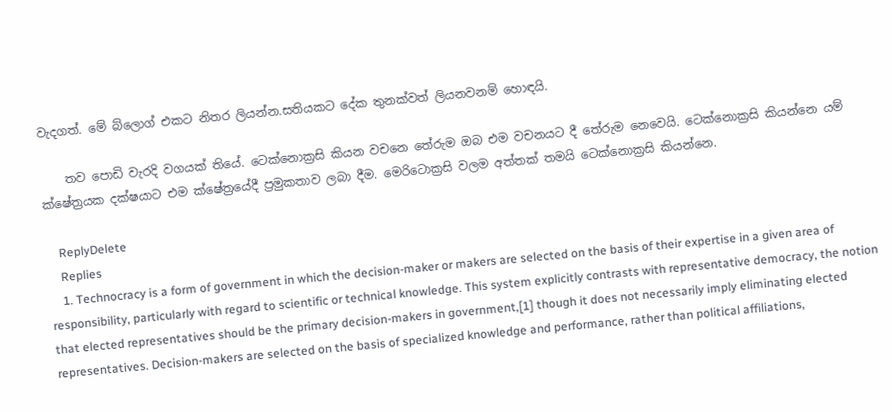වැදගත්. මේ බ්ලොග් එකට නිතර ලියන්න.සතියකට දේක තුනක්වත් ලියනවනම් හොඳයි.

    තව පොඩි වැරදි වගයක් තියේ. ටෙක්නොක්‍රසි කියන වචනෙ තේරුම ඔබ එම වචනයට දී තේරුම නෙවෙයි. ටෙක්නොක්‍රසි කියන්නෙ යම් ක්ෂේත්‍රයක දක්ෂයාට එම ක්ෂේත්‍රයේදී ප්‍රමුකතාව ලබා දීම. මෙරිටොක්‍රසි වලම අත්තක් තමයි ටෙක්නොක්‍රසි කියන්නෙ.

    ReplyDelete
    Replies
    1. Technocracy is a form of government in which the decision-maker or makers are selected on the basis of their expertise in a given area of responsibility, particularly with regard to scientific or technical knowledge. This system explicitly contrasts with representative democracy, the notion that elected representatives should be the primary decision-makers in government,[1] though it does not necessarily imply eliminating elected representatives. Decision-makers are selected on the basis of specialized knowledge and performance, rather than political affiliations,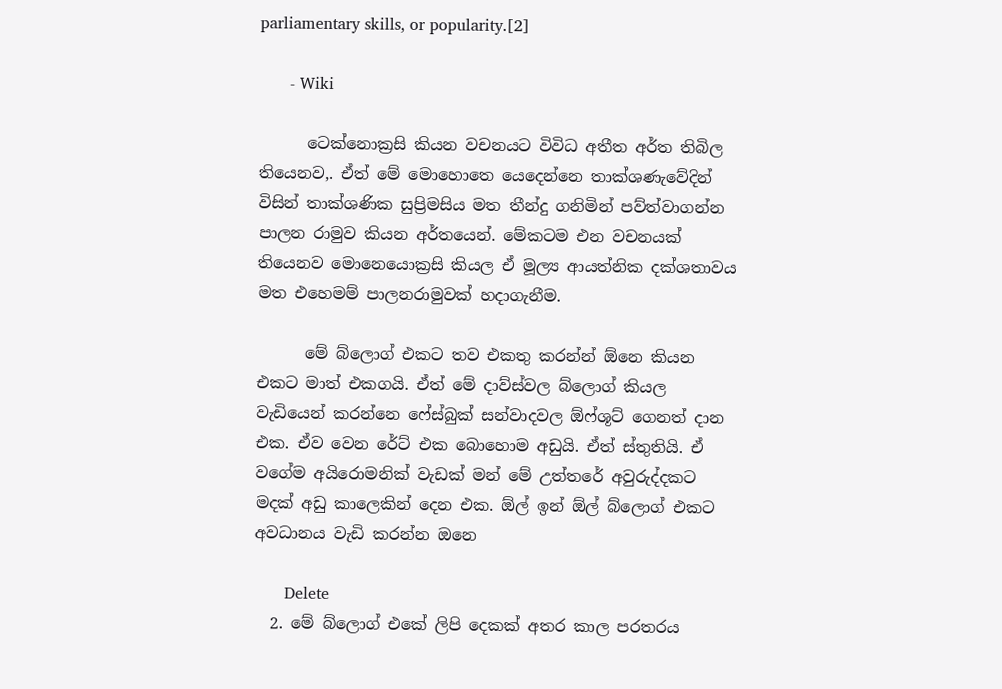parliamentary skills, or popularity.[2]

      - Wiki

      ටෙක්නොක්‍රසි කියන වචනයට විවිධ අතීත අර්ත තිබිල තියෙනව,. ඒත් මේ මොහොතෙ යෙදෙන්නෙ තාක්ශණැවේදින් විසින් තාක්ශණික සුප්‍රිමසිය මත තීන්දු ගනිමින් පව්ත්වාගන්න පාලන රාමුව කියන අර්තයෙන්. මේකටම එන වචනයක් තියෙනව මොනෙයොක්‍රසි කියල ඒ මූල්‍ය ආයත්නික දක්ශතාවය මත එහෙමම් පාලනරාමුවක් හදාගැනීම.

      මේ බ්ලොග් එකට තව එකතු කරන්න් ඕනෙ කියන එකට මාත් එකගයි. ඒත් මේ දාව්ස්වල බ්ලොග් කියල වැඩියෙන් කරන්නෙ ෆේස්බුක් සන්වාදවල ඕෆ්ශූට් ගෙනත් දාන එක. ඒව වෙන රේට් එක බොහොම අඩුයි. ඒත් ස්තුතියි. ඒ වගේම අයිරොමනික් වැඩක් මන් මේ උත්තරේ අවුරුද්දකට මදක් අඩු කාලෙකින් දෙන එක. ඕල් ඉන් ඕල් බ්ලොග් එකට අවධානය වැඩි කරන්න ඔනෙ

      Delete
  2. මේ බ්ලොග් එකේ ලිපි දෙකක් අතර කාල පරතරය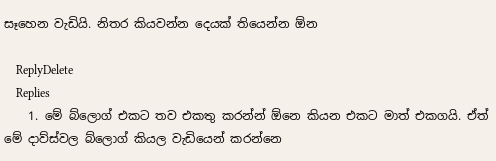සෑහෙන වැඩියි. නිතර කියවන්න දෙයක් තියෙන්න ඕන

    ReplyDelete
    Replies
    1. මේ බ්ලොග් එකට තව එකතු කරන්න් ඕනෙ කියන එකට මාත් එකගයි. ඒත් මේ දාව්ස්වල බ්ලොග් කියල වැඩියෙන් කරන්නෙ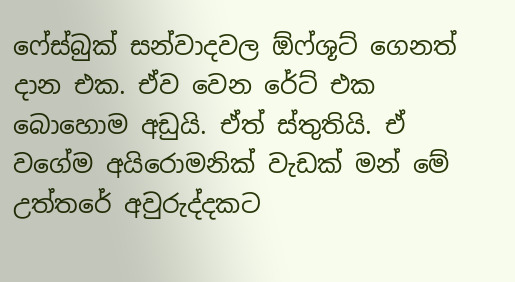ෆේස්බුක් සන්වාදවල ඕෆ්ශූට් ගෙනත් දාන එක. ඒව වෙන රේට් එක බොහොම අඩුයි. ඒත් ස්තුතියි. ඒ වගේම අයිරොමනික් වැඩක් මන් මේ උත්තරේ අවුරුද්දකට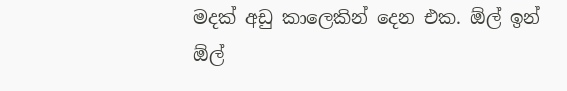මදක් අඩු කාලෙකින් දෙන එක. ඕල් ඉන් ඕල්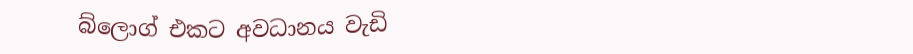බ්ලොග් එකට අවධානය වැඩි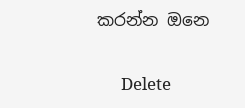කරන්න ඔනෙ

      Delete